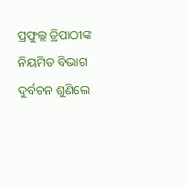ପ୍ରଫୁଲ୍ଲ ତ୍ରିପାଠୀଙ୍କ ନିୟମିତ ବିଭାଗ
ଦୁର୍ବଚନ ଶୁଣିଲେ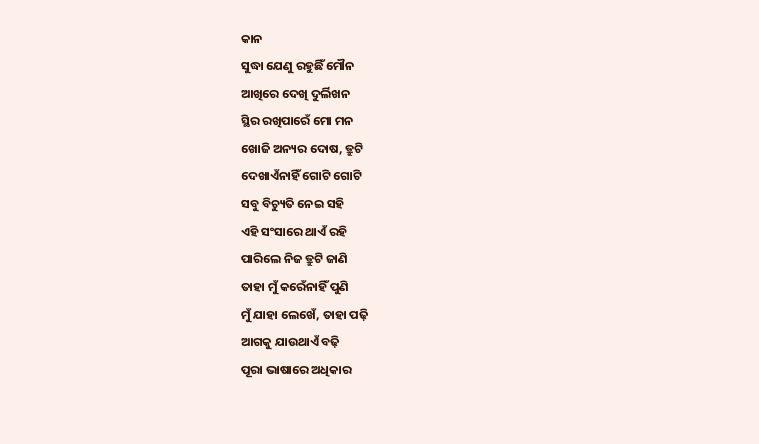କାନ
ସୁଦ୍ଧା ଯେଣୁ ରହୁଛିଁ ମୌନ
ଆଖିରେ ଦେଖି ଦୁର୍ଲିଖନ
ସ୍ଥିର ରଖିପାରେଁ ମୋ ମନ
ଖୋଜି ଅନ୍ୟର ଦୋଷ, ତ୍ରୁଟି
ଦେଖାଏଁନାହିଁ ଗୋଟି ଗୋଟି
ସବୁ ବିଚ୍ୟୁତି ନେଇ ସହି
ଏହି ସଂସାରେ ଥାଏଁ ରହି
ପାରିଲେ ନିଜ ତ୍ରୁଟି ଜାଣି
ତାହା ମୁଁ କରେଁନାହିଁ ପୁଣି
ମୁଁ ଯାହା ଲେଖେଁ, ତାହା ପଢ଼ି
ଆଗକୁ ଯାଉଥାଏଁ ବଢ଼ି
ପୂରା ଭାଷାରେ ଅଧିକାର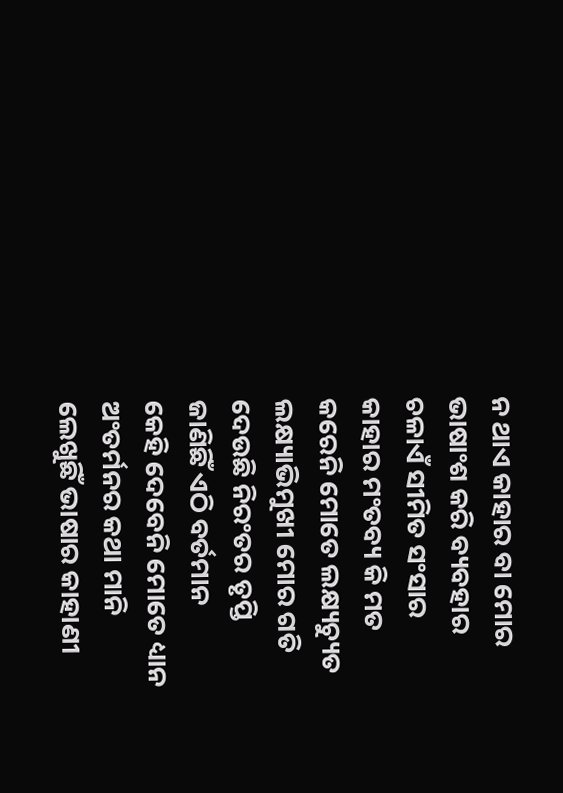ନ ଥାଏ କାହାର ବା ମୋର
ଭାଷାଂଶ କରି ବ୍ୟବହାର
ଚଳାଏଁ ସୀମିତ ସଂସାର
କାହାର ମଂତବ୍ୟ କି ମତ
କରେନି ମୋତେ ଲକ୍ଷ୍ୟଚ୍ୟୁତ
ଲକ୍ଷ୍ୟାଭିମୁଖୀ ମୋର ଗତି
ଦେଉଛି ନିରଂତର ତୃପ୍ତି
ଜାଣିଛିଁ ଏଠି ବର୍ତମାନ
କେହି ଦେବେନି ମୋତେ ଧ୍ୟାନ
ଅଂତର୍ମନର କଥା ମାନି
ଲେଖୁଛିଁ ଭାଷାର କାହାଣୀ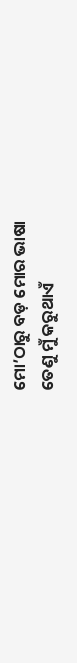ମୋ’ଠାରୁ ବଡ଼ ମୋର ଭାଷା
ତେଣୁ ମୁଁ କରୁଥାଏଁ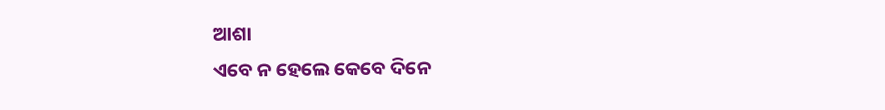ଆଶା
ଏବେ ନ ହେଲେ କେବେ ଦିନେ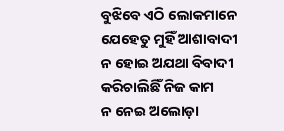ବୁଝିବେ ଏଠି ଲୋକମାନେ
ଯେହେତୁ ମୁହିଁ ଆଶାବାଦୀ
ନ ହୋଇ ଅଯଥା ବିବାଦୀ
କରିଚାଲିଛିଁ ନିଜ କାମ
ନ ନେଇ ଅଲୋଡ଼ା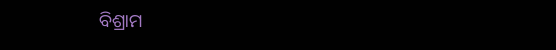ବିଶ୍ରାମ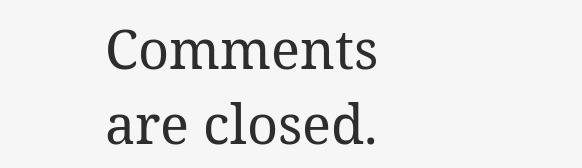Comments are closed.